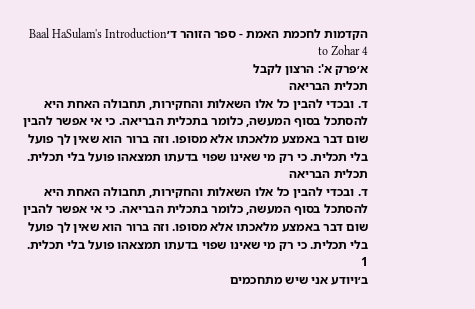הקדמות לחכמת האמת - ספר הזוהר ד׳Baal HaSulam's Introduction to Zohar 4
א׳פרק א': הרצון לקבל
תכלית הבריאה
ד. ובכדי להבין כל אלו השאלות והחקירות, תחבולה האחת היא להסתכל בסוף המעשה, כלומר בתכלית הבריאה. כי אי אפשר להבין שום דבר באמצע מלאכתו אלא מסופו. וזה ברור הוא שאין לך פועל בלי תכלית. כי רק מי שאינו שפוי בדעתו תמצאהו פועל בלי תכלית.
תכלית הבריאה
ד. ובכדי להבין כל אלו השאלות והחקירות, תחבולה האחת היא להסתכל בסוף המעשה, כלומר בתכלית הבריאה. כי אי אפשר להבין שום דבר באמצע מלאכתו אלא מסופו. וזה ברור הוא שאין לך פועל בלי תכלית. כי רק מי שאינו שפוי בדעתו תמצאהו פועל בלי תכלית.
1
ב׳ויודע אני שיש מתחכמים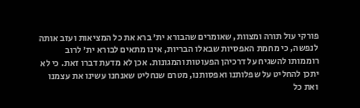פורקי עול תורה ומצוות, שאומרים שהבורא ית' ברא את כל המציאות ועזב אותה לנפשה, כי מחמת האפסיות שבאלו הבריות, אינו מתאים לבורא ית' לרוב רוממותו להשגיח על דרכיהן הפעוטות והמגונות. אכן לא מדעת דברו זאת. כי לא יתכן להחליט על שפלותנו ואפסותנו, מטרם שנחליט שאנחנו עשינו את עצמנו ואת כל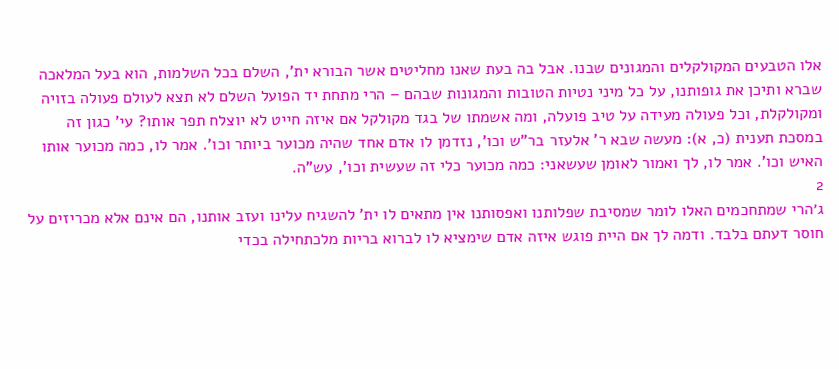אלו הטבעים המקולקלים והמגונים שבנו. אבל בה בעת שאנו מחליטים אשר הבורא ית', השלם בכל השלמות, הוא בעל המלאכה שברא ותיכן את גופותנו, על כל מיני נטיות הטובות והמגונות שבהם – הרי מתחת יד הפועל השלם לא תצא לעולם פעולה בזויה ומקולקלת, וכל פעולה מעידה על טיב פועלה, ומה אשמתו של בגד מקולקל אם איזה חייט לא יוצלח תפר אותו? עי' כגון זה במסכת תענית (כ, א): מעשה שבא ר' אלעזר בר"ש וכו', נזדמן לו אדם אחד שהיה מכוער ביותר וכו'. אמר לו, כמה מכוער אותו האיש וכו'. אמר לו, לך ואמור לאומן שעשאני: כמה מכוער כלי זה שעשית וכו', עש"ה.
2
ג׳הרי שמתחכמים האלו לומר שמסיבת שפלותנו ואפסותנו אין מתאים לו ית' להשגיח עלינו ועזב אותנו, הם אינם אלא מכריזים על חוסר דעתם בלבד. ודמה לך אם היית פוגש איזה אדם שימציא לו לברוא בריות מלכתחילה בכדי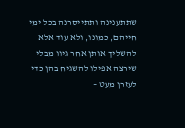שתתענינה ותתייסרנה בכל ימי חייהם, כמונו, ולא עוד אלא להשליך אותן אחר גיוו מבלי שירצה אפילו להשגיח בהן כדי לעזרן מעט –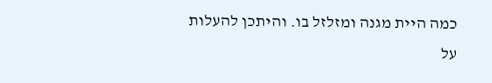כמה היית מגנה ומזלזל בו. והיתכן להעלות על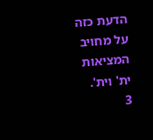הדעת כזה על מחויב המציאות ית' וית'.
3